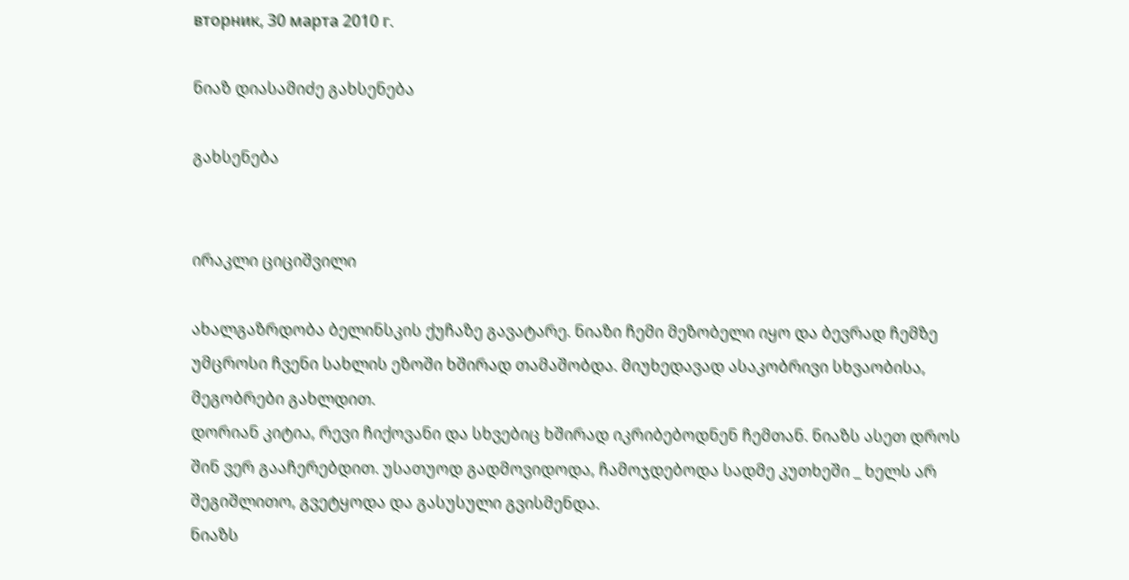вторник, 30 марта 2010 г.

ნიაზ დიასამიძე გახსენება

გახსენება


ირაკლი ციციშვილი

ახალგაზრდობა ბელინსკის ქუჩაზე გავატარე. ნიაზი ჩემი მეზობელი იყო და ბევრად ჩემზე უმცროსი ჩვენი სახლის ეზოში ხშირად თამაშობდა. მიუხედავად ასაკობრივი სხვაობისა, მეგობრები გახლდით.
დორიან კიტია, რევი ჩიქოვანი და სხვებიც ხშირად იკრიბებოდნენ ჩემთან. ნიაზს ასეთ დროს შინ ვერ გააჩერებდით. უსათუოდ გადმოვიდოდა, ჩამოჯდებოდა სადმე კუთხეში _ ხელს არ შეგიშლითო, გვეტყოდა და გასუსული გვისმენდა.
ნიაზს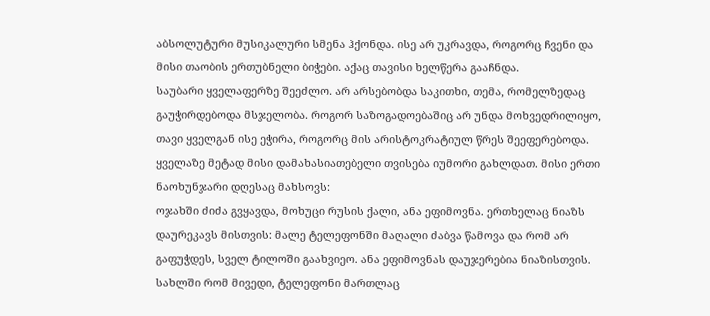აბსოლუტური მუსიკალური სმენა ჰქონდა. ისე არ უკრავდა, როგორც ჩვენი და მისი თაობის ერთუბნელი ბიჭები. აქაც თავისი ხელწერა გააჩნდა.
საუბარი ყველაფერზე შეეძლო. არ არსებობდა საკითხი, თემა, რომელზედაც გაუჭირდებოდა მსჯელობა. როგორ საზოგადოებაშიც არ უნდა მოხვედრილიყო, თავი ყველგან ისე ეჭირა, როგორც მის არისტოკრატიულ წრეს შეეფერებოდა.
ყველაზე მეტად მისი დამახასიათებელი თვისება იუმორი გახლდათ. მისი ერთი ნაოხუნჯარი დღესაც მახსოვს:
ოჯახში ძიძა გვყავდა, მოხუცი რუსის ქალი, ანა ეფიმოვნა. ერთხელაც ნიაზს დაურეკავს მისთვის: მალე ტელეფონში მაღალი ძაბვა წამოვა და რომ არ გაფუჭდეს, სველ ტილოში გაახვიეო. ანა ეფიმოვნას დაუჯერებია ნიაზისთვის.
სახლში რომ მივედი, ტელეფონი მართლაც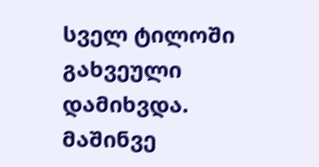სველ ტილოში გახვეული დამიხვდა. მაშინვე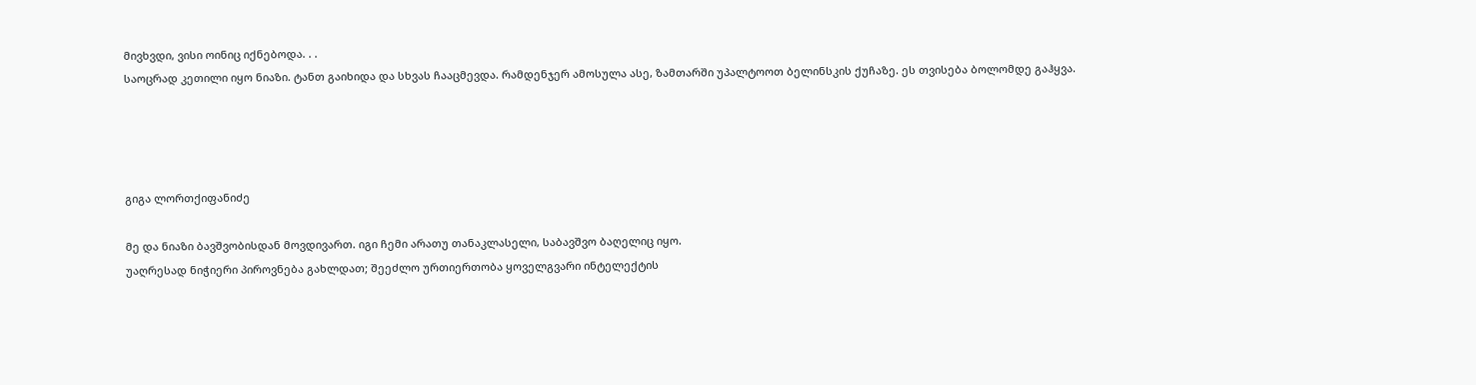მივხვდი, ვისი ოინიც იქნებოდა. . .
საოცრად კეთილი იყო ნიაზი. ტანთ გაიხიდა და სხვას ჩააცმევდა. რამდენჯერ ამოსულა ასე, ზამთარში უპალტოოთ ბელინსკის ქუჩაზე. ეს თვისება ბოლომდე გაჰყვა.




გიგა ლორთქიფანიძე

მე და ნიაზი ბავშვობისდან მოვდივართ. იგი ჩემი არათუ თანაკლასელი, საბავშვო ბაღელიც იყო.
უაღრესად ნიჭიერი პიროვნება გახლდათ; შეეძლო ურთიერთობა ყოველგვარი ინტელექტის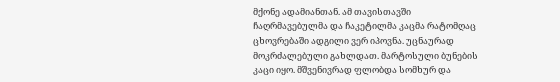მქონე ადამიანთან. ამ თავისთავში ჩაღრმავებულმა და ჩაკეტილმა კაცმა რატომღაც ცხოვრებაში ადგილი ვერ იპოვნა. უცნაურად მოკრძალებული გახლდათ. მარტოსული ბუნების კაცი იყო. მშვენივრად ფლობდა სომხურ და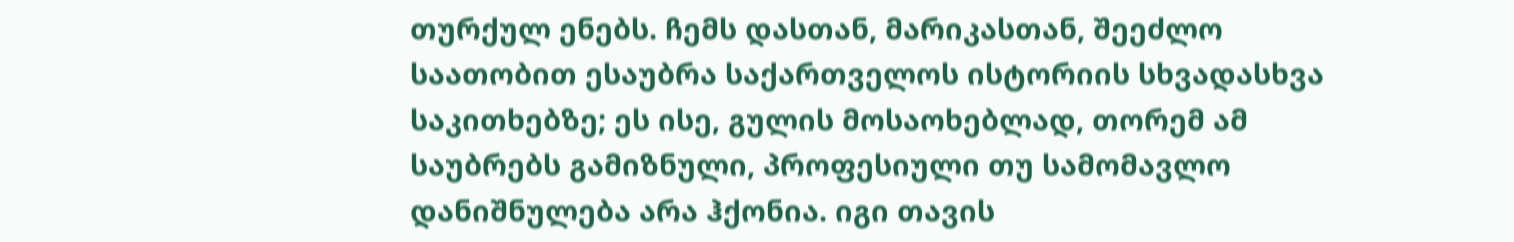თურქულ ენებს. ჩემს დასთან, მარიკასთან, შეეძლო საათობით ესაუბრა საქართველოს ისტორიის სხვადასხვა საკითხებზე; ეს ისე, გულის მოსაოხებლად, თორემ ამ საუბრებს გამიზნული, პროფესიული თუ სამომავლო დანიშნულება არა ჰქონია. იგი თავის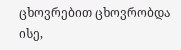ცხოვრებით ცხოვრობდა ისე,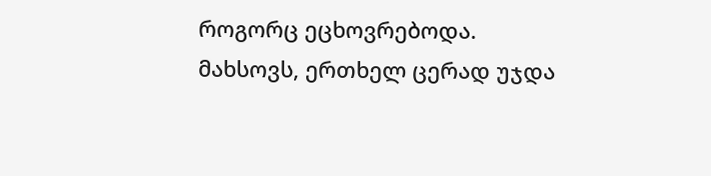როგორც ეცხოვრებოდა.
მახსოვს, ერთხელ ცერად უჯდა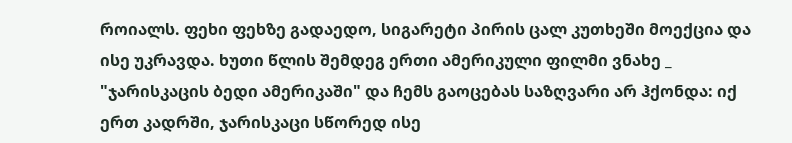როიალს. ფეხი ფეხზე გადაედო, სიგარეტი პირის ცალ კუთხეში მოექცია და ისე უკრავდა. ხუთი წლის შემდეგ ერთი ამერიკული ფილმი ვნახე _ "ჯარისკაცის ბედი ამერიკაში" და ჩემს გაოცებას საზღვარი არ ჰქონდა: იქ ერთ კადრში, ჯარისკაცი სწორედ ისე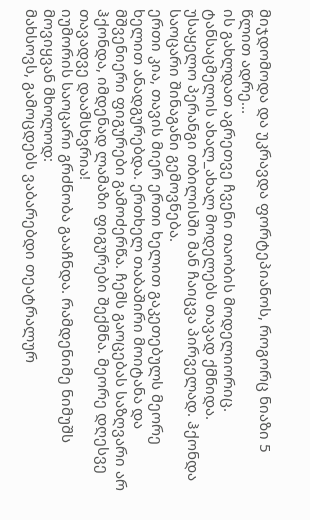მიჯდომოდა და უკრავდა ფორტეპიანოს, როგორც ნიაზი 5 წლით ადრე...
ის გახლდათ აგრეთვე ჩვენი თაობის მოდელიორიც. ტანსაცმელის ახალ_ახალ მოდელებს თავად ქმნიდა. უსაყელო პერანგი თბილისში მან ჩაიცვა პირველად. ჰქონდა საოცარი შინაგანი გემოვნება.
ერთი კია, თავის მიერ ერთი ხელით გაკეთებულს მეორე ხელით ანადგურებდა. ერთხელ თაბაშირი მოიტანა და მშვენიერი ფიგურები გამოძერწა. ჩემს გაოცებას საზღვარი არ ჰქონდა, იმდენად ლამაზი ფიგურები შექმნა. მეორე დღესვე თავადვე დაამსხვრია!
იუმორის საოცარი გრძნობა გააჩნდა. რამდენიმე ნიმუშს მოვიყვან მხოლოდ:
მახსოვს, გამოცდებს ვაბარებდი თეატრალურ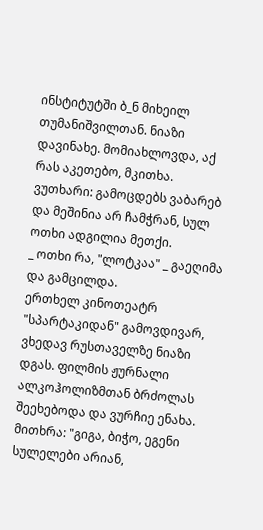ინსტიტუტში ბ_ნ მიხეილ თუმანიშვილთან. ნიაზი დავინახე. მომიახლოვდა, აქ რას აკეთებო, მკითხა.
ვუთხარი: გამოცდებს ვაბარებ და მეშინია არ ჩამჭრან, სულ ოთხი ადგილია მეთქი.
_ ოთხი რა, "ლოტკაა" _ გაეღიმა და გამცილდა.
ერთხელ კინოთეატრ "სპარტაკიდან" გამოვდივარ, ვხედავ რუსთაველზე ნიაზი დგას. ფილმის ჟურნალი ალკოჰოლიზმთან ბრძოლას შეეხებოდა და ვურჩიე ენახა. მითხრა: "გიგა, ბიჭო, ეგენი სულელები არიან,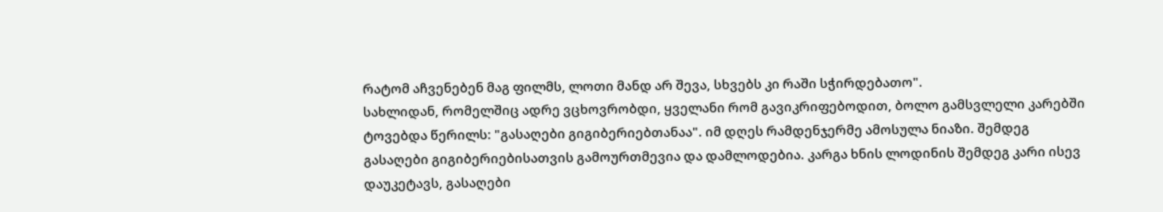რატომ აჩვენებენ მაგ ფილმს, ლოთი მანდ არ შევა, სხვებს კი რაში სჭირდებათო".
სახლიდან, რომელშიც ადრე ვცხოვრობდი, ყველანი რომ გავიკრიფებოდით, ბოლო გამსვლელი კარებში ტოვებდა წერილს: "გასაღები გიგიბერიებთანაა". იმ დღეს რამდენჯერმე ამოსულა ნიაზი. შემდეგ გასაღები გიგიბერიებისათვის გამოურთმევია და დამლოდებია. კარგა ხნის ლოდინის შემდეგ კარი ისევ დაუკეტავს, გასაღები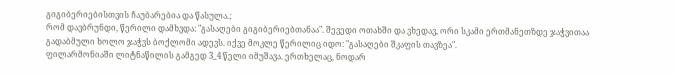გიგიბერიებისთვის ჩაუბარებია და წასულა.;
რომ დავბრუნდი, წერილი დამხვდა: "გასაღები გიგიბერიებთანაა". შევედი ოთახში და ვხედავ, ორი სკამი ერთმანეთზდე ჯაჭვითაა გადაბმული ხოლო ჯაჭვს ბოქლომი ადევს. იქვე მოკლე წერილიც იდო: "გასაღები შკაფის თავზეა".
ფილარმონიაში ლიტნაწილის გამგედ 3_4 წელი იმუშავა. ერთხელაც, ნოდარ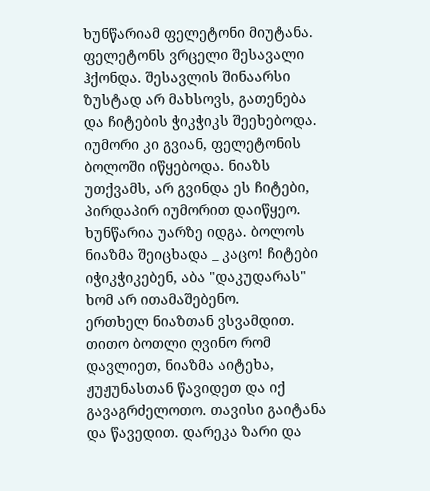ხუნწარიამ ფელეტონი მიუტანა. ფელეტონს ვრცელი შესავალი ჰქონდა. შესავლის შინაარსი ზუსტად არ მახსოვს, გათენება და ჩიტების ჭიკჭიკს შეეხებოდა. იუმორი კი გვიან, ფელეტონის ბოლოში იწყებოდა. ნიაზს უთქვამს, არ გვინდა ეს ჩიტები, პირდაპირ იუმორით დაიწყეო. ხუნწარია უარზე იდგა. ბოლოს ნიაზმა შეიცხადა _ კაცო! ჩიტები იჭიკჭიკებენ, აბა "დაკუდარას" ხომ არ ითამაშებენო.
ერთხელ ნიაზთან ვსვამდით. თითო ბოთლი ღვინო რომ დავლიეთ, ნიაზმა აიტეხა, ჟუჟუნასთან წავიდეთ და იქ გავაგრძელოთო. თავისი გაიტანა და წავედით. დარეკა ზარი და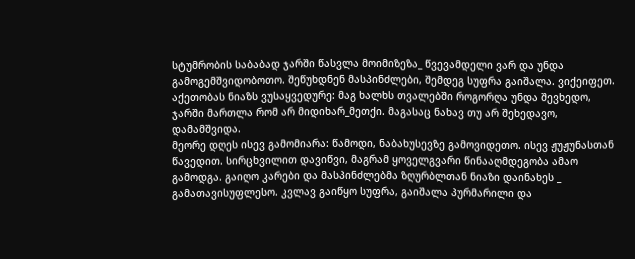სტუმრობის საბაბად ჯარში წასვლა მოიმიზეზა_ წვევამდელი ვარ და უნდა გამოგემშვიდობოთო. შეწუხდნენ მასპინძლები, შემდეგ სუფრა გაიშალა. ვიქეიფეთ. აქეთობას ნიაზს ვუსაყვედურე: მაგ ხალხს თვალებში როგორღა უნდა შევხედო, ჯარში მართლა რომ არ მიდიხარ_მეთქი. მაგასაც ნახავ თუ არ შეხედავო, დამამშვიდა.
მეორე დღეს ისევ გამომიარა: წამოდი, ნაბახუსევზე გამოვიდეთო. ისევ ჟუჟუნასთან წავედით. სირცხვილით დავიწვი, მაგრამ ყოველგვარი წინააღმდეგობა ამაო გამოდგა. გაიღო კარები და მასპინძლებმა ზღურბლთან ნიაზი დაინახეს _ გამათავისუფლესო. კვლავ გაიწყო სუფრა, გაიშალა პურმარილი და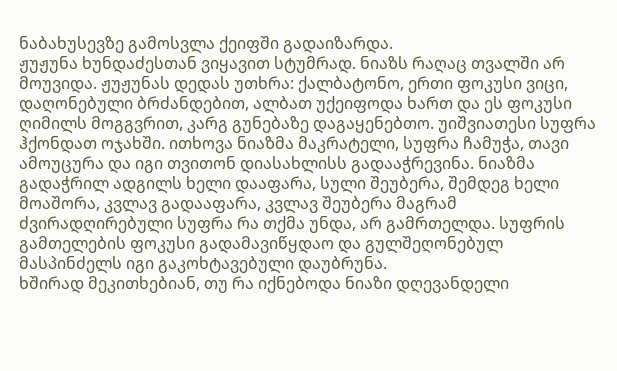ნაბახუსევზე გამოსვლა ქეიფში გადაიზარდა.
ჟუჟუნა ხუნდაძესთან ვიყავით სტუმრად. ნიაზს რაღაც თვალში არ მოუვიდა. ჟუჟუნას დედას უთხრა: ქალბატონო, ერთი ფოკუსი ვიცი, დაღონებული ბრძანდებით, ალბათ უქეიფოდა ხართ და ეს ფოკუსი ღიმილს მოგგვრით, კარგ გუნებაზე დაგაყენებთო. უიშვიათესი სუფრა ჰქონდათ ოჯახში. ითხოვა ნიაზმა მაკრატელი, სუფრა ჩამუჭა, თავი ამოუცურა და იგი თვითონ დიასახლისს გადააჭრევინა. ნიაზმა გადაჭრილ ადგილს ხელი დააფარა, სული შეუბერა, შემდეგ ხელი მოაშორა, კვლავ გადააფარა, კვლავ შეუბერა მაგრამ ძვირადღირებული სუფრა რა თქმა უნდა, არ გამრთელდა. სუფრის გამთელების ფოკუსი გადამავიწყდაო და გულშეღონებულ მასპინძელს იგი გაკოხტავებული დაუბრუნა.
ხშირად მეკითხებიან, თუ რა იქნებოდა ნიაზი დღევანდელი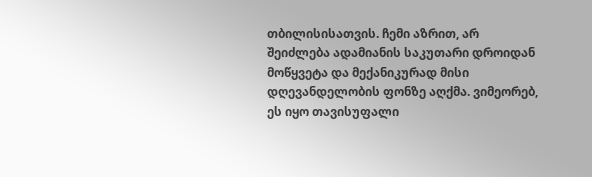თბილისისათვის. ჩემი აზრით, არ შეიძლება ადამიანის საკუთარი დროიდან მოწყვეტა და მექანიკურად მისი დღევანდელობის ფონზე აღქმა. ვიმეორებ, ეს იყო თავისუფალი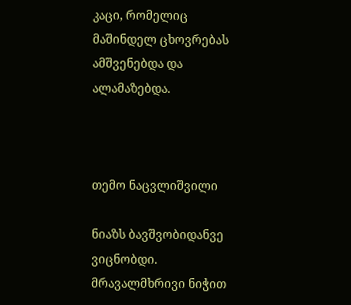კაცი, რომელიც მაშინდელ ცხოვრებას ამშვენებდა და ალამაზებდა.



თემო ნაცვლიშვილი

ნიაზს ბავშვობიდანვე ვიცნობდი. მრავალმხრივი ნიჭით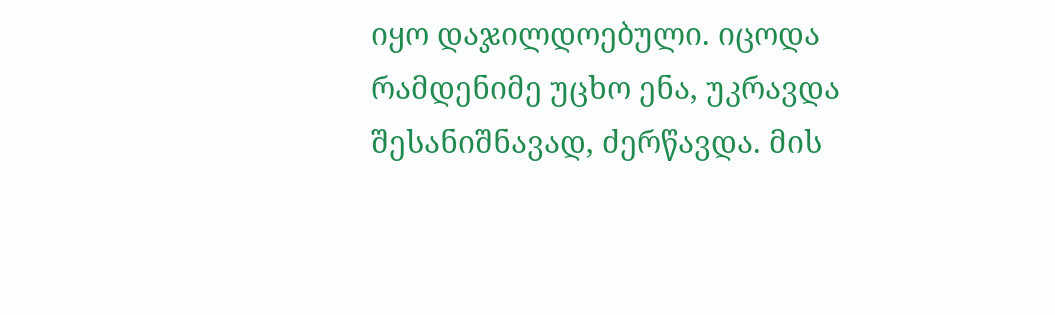იყო დაჯილდოებული. იცოდა რამდენიმე უცხო ენა, უკრავდა შესანიშნავად, ძერწავდა. მის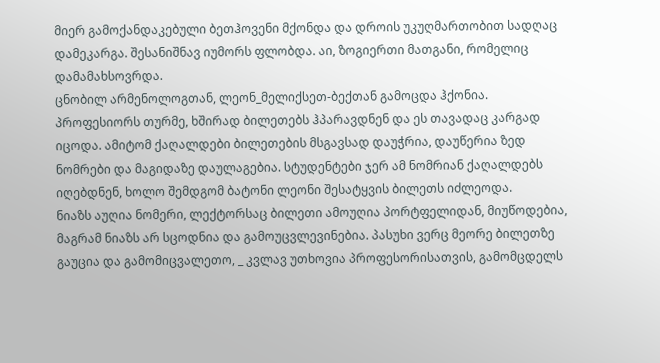მიერ გამოქანდაკებული ბეთჰოვენი მქონდა და დროის უკუღმართობით სადღაც დამეკარგა. შესანიშნავ იუმორს ფლობდა. აი, ზოგიერთი მათგანი, რომელიც დამამახსოვრდა.
ცნობილ არმენოლოგთან, ლეონ_მელიქსეთ-ბექთან გამოცდა ჰქონია. პროფესიორს თურმე, ხშირად ბილეთებს ჰპარავდნენ და ეს თავადაც კარგად იცოდა. ამიტომ ქაღალდები ბილეთების მსგავსად დაუჭრია, დაუწერია ზედ ნომრები და მაგიდაზე დაულაგებია. სტუდენტები ჯერ ამ ნომრიან ქაღალდებს იღებდნენ, ხოლო შემდგომ ბატონი ლეონი შესატყვის ბილეთს იძლეოდა.
ნიაზს აუღია ნომერი, ლექტორსაც ბილეთი ამოუღია პორტფელიდან, მიუწოდებია, მაგრამ ნიაზს არ სცოდნია და გამოუცვლევინებია. პასუხი ვერც მეორე ბილეთზე გაუცია და გამომიცვალეთო, _ კვლავ უთხოვია პროფესორისათვის, გამომცდელს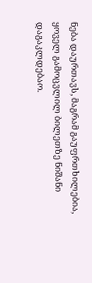ნება დაურთავს, მაგრამ გაუფრთხილებია, ყოველ გამოცვლილ ბილეთზე ნიშანი დაგაკლდებაო.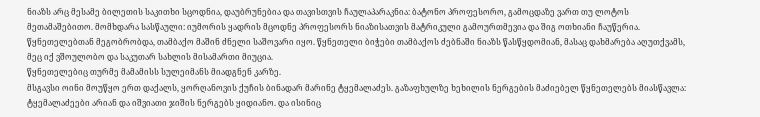ნიაზს არც მესამე ბილეთის საკითხი სცოდნია, დაუბრუნებია და თავისთვის ჩაულაპარაკნია: ბატონო პროფესორო, გამოცდაზე ვართ თუ ლოტოს მეთამაშებითო. მომხდარა სასწაული: იუმორის ყადრის მცოდნე პროფესორს ნიაზისათვის მატრიკული გამოურთმევია და შიგ ოთხიანი ჩაუწერია.
წყნეთელებთან მეგობრობდა, თამბაქო მაშინ ძნელი საშოვარი იყო. წყნეთელი ბიჭები თამბაქოს ძებნაში ნიაზს წასწყდომიან, მასაც დახმარება აღუთქვამს, მეც იქ ვშოულობო და საკუთარ სახლის მისამართი მიუცია.
წყნეთელებიც თურმე მამამისს სულეიმანს მიადგნენ კარზე.
მსგავსი ოინი მოუწყო ერთ დაქალს, ყორღანოვის ქუჩის ბინადარ მარინე ტყემალაძეს. გაზაფხულზე ხეხილის ნერგების მაძიებელ წყნეთელებს მიასწავლა: ტყემალაძეები არიან და იშვიათი ჯიშის ნერგებს ყიდიანო. და ისინიც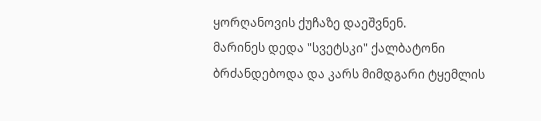ყორღანოვის ქუჩაზე დაეშვნენ.
მარინეს დედა "სვეტსკი" ქალბატონი ბრძანდებოდა და კარს მიმდგარი ტყემლის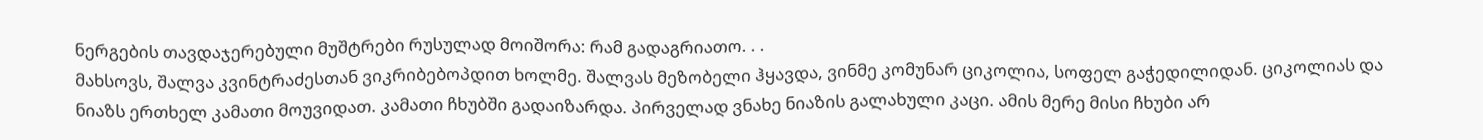ნერგების თავდაჯერებული მუშტრები რუსულად მოიშორა: რამ გადაგრიათო. . .
მახსოვს, შალვა კვინტრაძესთან ვიკრიბებოპდით ხოლმე. შალვას მეზობელი ჰყავდა, ვინმე კომუნარ ციკოლია, სოფელ გაჭედილიდან. ციკოლიას და ნიაზს ერთხელ კამათი მოუვიდათ. კამათი ჩხუბში გადაიზარდა. პირველად ვნახე ნიაზის გალახული კაცი. ამის მერე მისი ჩხუბი არ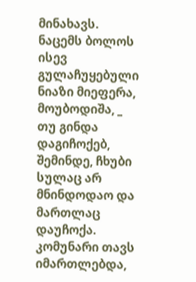მინახავს. ნაცემს ბოლოს ისევ გულაჩუყებული ნიაზი მიეფერა, მოუბოდიშა, _ თუ გინდა დაგიჩოქებ, შემინდე, ჩხუბი სულაც არ მნინდოდაო და მართლაც დაუჩოქა. კომუნარი თავს იმართლებდა,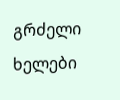გრძელი ხელები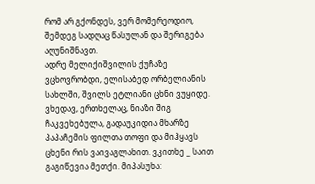რომ არ გქონდეს, ვერ მომერეოდიო, შემდეგ სადღაც წასულან და შერიგება აღუნიშნავთ.
ადრე მელიქიშვილის ქუჩაზე ვცხოვრობდი, ელისაბედ ორბელიანის სახლში, შვილს ეტლიანი ცხნი ვუყიდე. ვხედავ, ერთხელაც, ნიაზი შიგ ჩაკვეხებულა, გადაუკიდია მხარზე პაპაჩემის ფილთა თოფი და მიჰყავს ცხენი რის ვაივაგლახით. ვკითხე _ საით გაგიწევია მეთქი. მიპასუხა: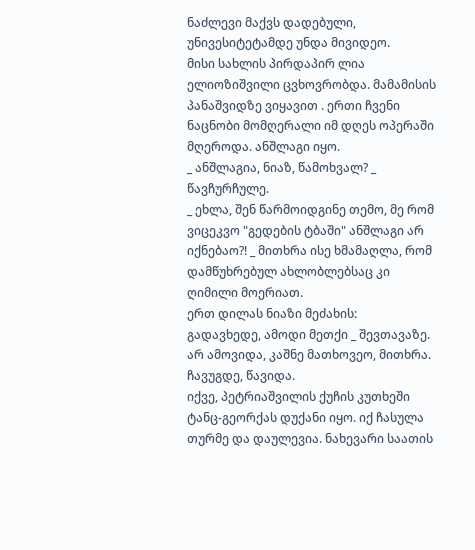ნაძლევი მაქვს დადებული, უნივესიტეტამდე უნდა მივიდეო.
მისი სახლის პირდაპირ ლია ელიოზიშვილი ცვხოვრობდა. მამამისის პანაშვიდზე ვიყავით . ერთი ჩვენი ნაცნობი მომღერალი იმ დღეს ოპერაში მღეროდა. ანშლაგი იყო.
_ ანშლაგია, ნიაზ, წამოხვალ? _ წავჩურჩულე.
_ ეხლა, შენ წარმოიდგინე თემო, მე რომ ვიცეკვო "გედების ტბაში" ანშლაგი არ იქნებაო?! _ მითხრა ისე ხმამაღლა, რომ დამწუხრებულ ახლობლებსაც კი ღიმილი მოერიათ.
ერთ დილას ნიაზი მეძახის:
გადავხედე, ამოდი მეთქი _ შევთავაზე. არ ამოვიდა, კაშნე მათხოვეო, მითხრა. ჩავუგდე, წავიდა.
იქვე, პეტრიაშვილის ქუჩის კუთხეში ტანც-გეორქას დუქანი იყო. იქ ჩასულა თურმე და დაულევია. ნახევარი საათის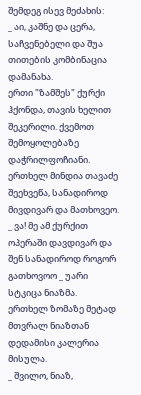შემდეგ ისევ მეძახის:
_ აი, კაშნე და ცერა, საჩვენებელი და შუა თითების კომბინაცია დამანახა.
ერთი "ზამშეს" ქურქი ჰქონდა, თავის ხელით შეკერილი. ქვემოთ შემოყოლებაზე დაჭრილფოჩიანი. ერთხელ მინდია თავაძე შეეხვეწა, სანადიროდ მივდივარ და მათხოვეო.
_ ვა! მე ამ ქურქით ოპერაში დავდივარ და შენ სანადიროდ როგორ გათხოვოო _ უარი სტკიცა ნიაზმა.
ერთხელ ზომაზე მეტად მთვრალ ნიაზთან დედამისი კალერია მისულა.
_ შვილო, ნიაზ,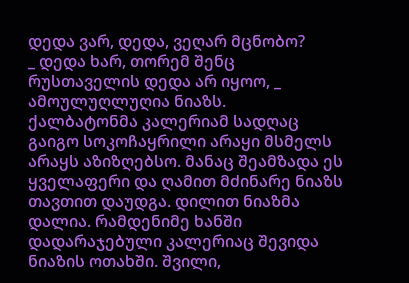დედა ვარ, დედა, ვეღარ მცნობო?
_ დედა ხარ, თორემ შენც რუსთაველის დედა არ იყოო, _ ამოულუღლუღია ნიაზს.
ქალბატონმა კალერიამ სადღაც გაიგო სოკოჩაყრილი არაყი მსმელს არაყს აზიზღებსო. მანაც შეამზადა ეს ყველაფერი და ღამით მძინარე ნიაზს თავთით დაუდგა. დილით ნიაზმა დალია. რამდენიმე ხანში დადარაჯებული კალერიაც შევიდა ნიაზის ოთახში. შვილი,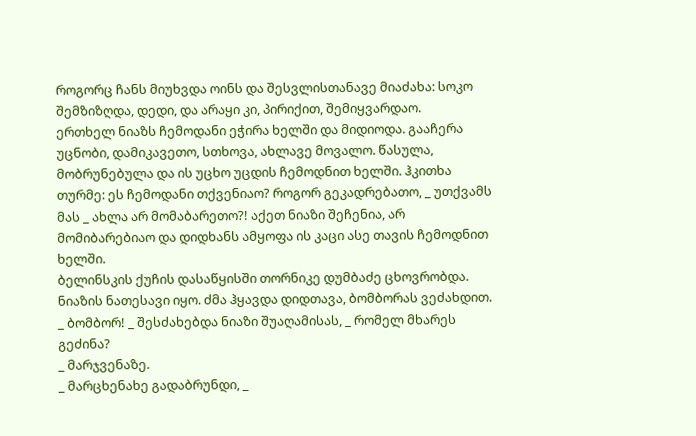როგორც ჩანს მიუხვდა ოინს და შესვლისთანავე მიაძახა: სოკო შემზიზღდა, დედი, და არაყი კი, პირიქით, შემიყვარდაო.
ერთხელ ნიაზს ჩემოდანი ეჭირა ხელში და მიდიოდა. გააჩერა უცნობი, დამიკავეთო, სთხოვა, ახლავე მოვალო. წასულა, მობრუნებულა და ის უცხო უცდის ჩემოდნით ხელში. ჰკითხა თურმე: ეს ჩემოდანი თქვენიაო? როგორ გეკადრებათო, _ უთქვამს მას _ ახლა არ მომაბარეთო?! აქეთ ნიაზი შეჩენია, არ მომიბარებიაო და დიდხანს ამყოფა ის კაცი ასე თავის ჩემოდნით ხელში.
ბელინსკის ქუჩის დასაწყისში თორნიკე დუმბაძე ცხოვრობდა. ნიაზის ნათესავი იყო. ძმა ჰყავდა დიდთავა, ბომბორას ვეძახდით.
_ ბომბორ! _ შესძახებდა ნიაზი შუაღამისას, _ რომელ მხარეს გეძინა?
_ მარჯვენაზე.
_ მარცხენახე გადაბრუნდი, _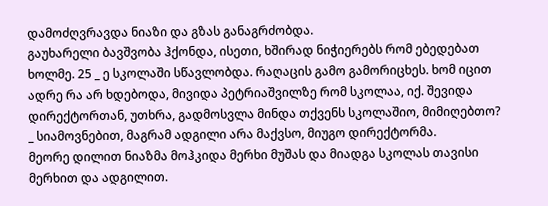დამოძღვრავდა ნიაზი და გზას განაგრძობდა.
გაუხარელი ბავშვობა ჰქონდა, ისეთი, ხშირად ნიჭიერებს რომ ებედებათ ხოლმე. 25 _ ე სკოლაში სწავლობდა. რაღაცის გამო გამორიცხეს. ხომ იცით ადრე რა არ ხდებოდა, მივიდა პეტრიაშვილზე რომ სკოლაა, იქ. შევიდა დირექტორთან, უთხრა, გადმოსვლა მინდა თქვენს სკოლაშიო, მიმიღებთო?
_ სიამოვნებით, მაგრამ ადგილი არა მაქვსო, მიუგო დირექტორმა.
მეორე დილით ნიაზმა მოჰკიდა მერხი მუშას და მიადგა სკოლას თავისი მერხით და ადგილით.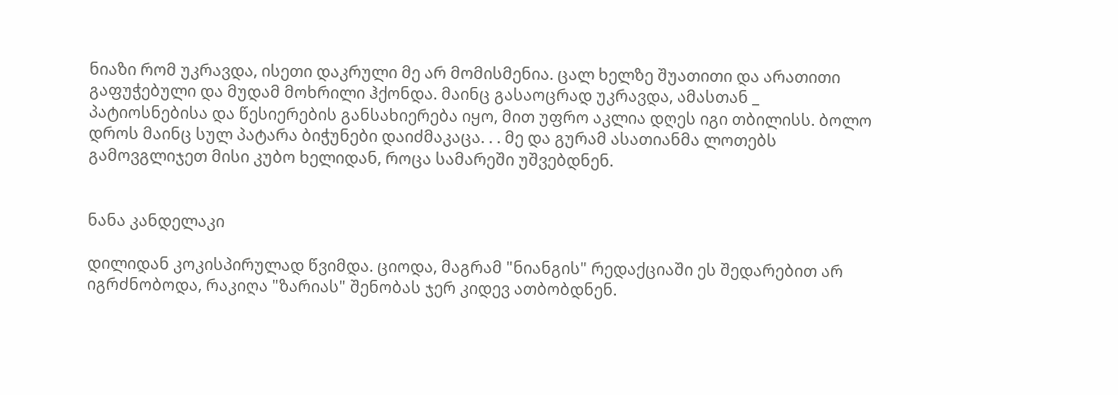ნიაზი რომ უკრავდა, ისეთი დაკრული მე არ მომისმენია. ცალ ხელზე შუათითი და არათითი გაფუჭებული და მუდამ მოხრილი ჰქონდა. მაინც გასაოცრად უკრავდა, ამასთან _ პატიოსნებისა და წესიერების განსახიერება იყო, მით უფრო აკლია დღეს იგი თბილისს. ბოლო დროს მაინც სულ პატარა ბიჭუნები დაიძმაკაცა. . . მე და გურამ ასათიანმა ლოთებს გამოვგლიჯეთ მისი კუბო ხელიდან, როცა სამარეში უშვებდნენ.


ნანა კანდელაკი

დილიდან კოკისპირულად წვიმდა. ციოდა, მაგრამ "ნიანგის" რედაქციაში ეს შედარებით არ იგრძნობოდა, რაკიღა "ზარიას" შენობას ჯერ კიდევ ათბობდნენ.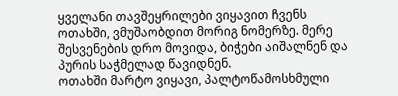ყველანი თავშეყრილები ვიყავით ჩვენს ოთახში, ვმუშაობდით მორიგ ნომერზე. მერე შესვენების დრო მოვიდა, ბიჭები აიშალნენ და პურის საჭმელად წავიდნენ.
ოთახში მარტო ვიყავი, პალტოწამოსხმული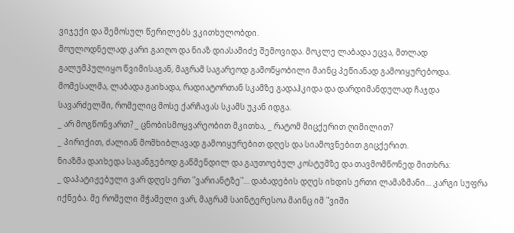ვიჯექი და შემოსულ წერილებს ვკითხულობდი.
მოულოდნელად კარი გაიღო და ნიაზ დიასამიძე შემოვიდა. მოკლე ლაბადა ეცვა, მთლად გალუმპულიყო წვიმისაგან, მაგრამ საგარეოდ გამოწყობილი მაინც პეწიანად გამოიყურებოდა.
მომესალმა, ლაბადა გაიხადა, რადიატორთან სკამზე გადაჰკიდა და დარდიმანდულად ჩაჯდა სავარძელში, რომელიც მოსე ქარჩავას სკამს უკან იდგა.
_ არ მოგწონვართ? _ ცნობისმოყვარეობით მკითხა, _ რატომ მიცქერით ღიმილით?
_ პირიქით, ძალიან მომხიბლავად გამოიყურებით დღეს და სიამოვნებით გიცქერით.
ნიაზმა დაიხედა საგანგებოდ გაწმენდილ და გაუთოებულ კოსტუმზე და თავმომწონედ მითხრა:
_ დაპატიჟებული ვარ დღეს ერთ "ვარიანტზე"... დაბადების დღეს იხდის ერთი ლამაზმანი... კარგი სუფრა იქნება. მე რომელი მჭამელი ვარ, მაგრამ საინტერესოა მაინც იმ "ვიში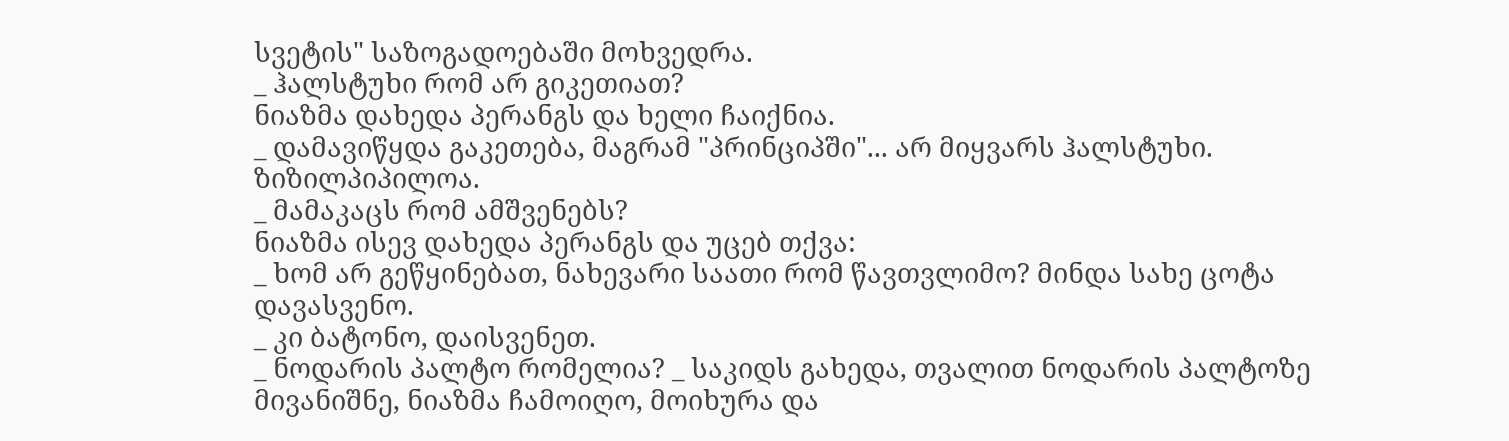სვეტის" საზოგადოებაში მოხვედრა.
_ ჰალსტუხი რომ არ გიკეთიათ?
ნიაზმა დახედა პერანგს და ხელი ჩაიქნია.
_ დამავიწყდა გაკეთება, მაგრამ "პრინციპში"... არ მიყვარს ჰალსტუხი. ზიზილპიპილოა.
_ მამაკაცს რომ ამშვენებს?
ნიაზმა ისევ დახედა პერანგს და უცებ თქვა:
_ ხომ არ გეწყინებათ, ნახევარი საათი რომ წავთვლიმო? მინდა სახე ცოტა დავასვენო.
_ კი ბატონო, დაისვენეთ.
_ ნოდარის პალტო რომელია? _ საკიდს გახედა, თვალით ნოდარის პალტოზე მივანიშნე, ნიაზმა ჩამოიღო, მოიხურა და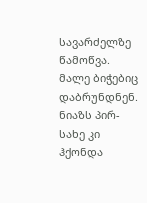სავარძელზე წამოწვა.
მალე ბიჭებიც დაბრუნდნენ. ნიაზს პირ-სახე კი ჰქონდა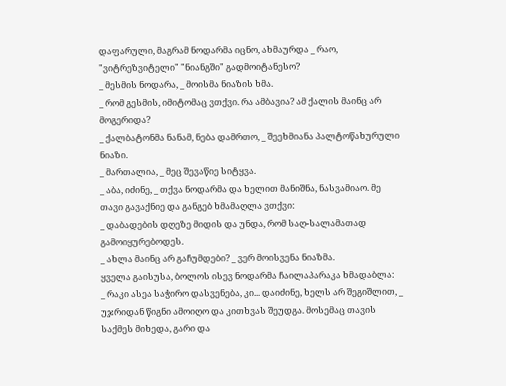დაფარული, მაგრამ ნოდარმა იცნო, ახმაურდა _ რაო, "ვიტრეზვიტელი" "ნიანგში" გადმოიტანესო?
_ მესმის ნოდარა, _ მოისმა ნიაზის ხმა.
_ რომ გესმის, იმიტომაც ვთქვი. რა ამბავია? ამ ქალის მაინც არ მოგერიდა?
_ ქალბატონმა ნანამ, ნება დამრთო, _ შეეხმიანა პალტოწახურული ნიაზი.
_ მართალია, _ მეც შევაწიე სიტყვა.
_ აბა, იძინე, _ თქვა ნოდარმა და ხელით მანიშნა, ნასვამიაო. მე თავი გავაქნიე და განგებ ხმამაღლა ვთქვი:
_ დაბადების დღეზე მიდის და უნდა, რომ საღ-სალამათად გამოიყურებოდეს.
_ ახლა მაინც არ გაჩუმდები? _ ვერ მოისვენა ნიაზმა.
ყველა გაისუსა, ბოლოს ისევ ნოდარმა ჩაილაპარაკა ხმადაბლა:
_ რაკი ასეა საჭირო დასვენება, კი... დაიძინე, ხელს არ შეგიშლით, _ უჯრიდან წიგნი ამოიღო და კითხვას შეუდგა. მოსემაც თავის საქმეს მიხედა, გარი და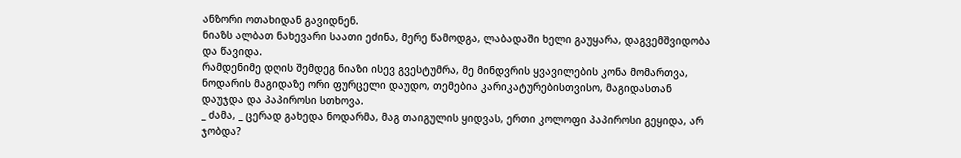ანზორი ოთახიდან გავიდნენ.
ნიაზს ალბათ ნახევარი საათი ეძინა, მერე წამოდგა, ლაბადაში ხელი გაუყარა, დაგვემშვიდობა და წავიდა.
რამდენიმე დღის შემდეგ ნიაზი ისევ გვესტუმრა, მე მინდვრის ყვავილების კონა მომართვა, ნოდარის მაგიდაზე ორი ფურცელი დაუდო, თემებია კარიკატურებისთვისო, მაგიდასთან დაუჯდა და პაპიროსი სთხოვა.
_ ძამა, _ ცერად გახედა ნოდარმა, მაგ თაიგულის ყიდვას, ერთი კოლოფი პაპიროსი გეყიდა, არ ჯობდა?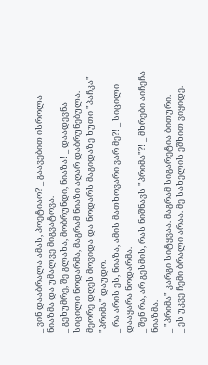_ ვინ დააბრალა ამას, პოეტიაო? _ გაავებით ისროლა ნიაზმა და უმალვე მიგვატოვა.
_ გეხუმრე, შე გლახა, მობრუნდი, ნიაზა! _ დაადევნა სიცილი ნოდარმა, მაგრამ ნიაზი აღარ დაბრუნებულა. მეორე დღეს მოვიდა და ნოდარს მაგიდაზე ხუთი "პაჩკა" "პრიმა" დაუდო.
_ რა არის ეს, ნიაზა, ამის მათხოვარი ვარ მე?! _ სიცილი დააყარა ნოდარმა.
_ შენ რა, არ გესმის, რას ნიშნავს "პრიმა"?! _ მხრები აიჩეჩა ნიაზმა.
_ "პრიმა" კარგი სიტყვაა. მაგრამ სიგარეტია ბითური.
_ ეს უკვე ჩემი ბრალი არაა. მე სახელის ეშხით ვიყიდე.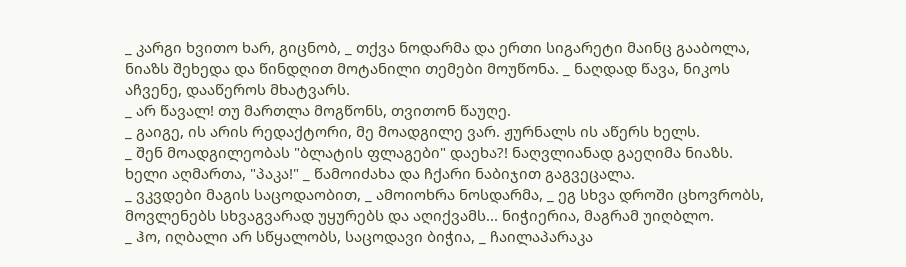_ კარგი ხვითო ხარ, გიცნობ, _ თქვა ნოდარმა და ერთი სიგარეტი მაინც გააბოლა, ნიაზს შეხედა და წინდღით მოტანილი თემები მოუწონა. _ ნაღდად წავა, ნიკოს აჩვენე, დააწეროს მხატვარს.
_ არ წავალ! თუ მართლა მოგწონს, თვითონ წაუღე.
_ გაიგე, ის არის რედაქტორი, მე მოადგილე ვარ. ჟურნალს ის აწერს ხელს.
_ შენ მოადგილეობას "ბლატის ფლაგები" დაეხა?! ნაღვლიანად გაეღიმა ნიაზს. ხელი აღმართა, "პაკა!" _ წამოიძახა და ჩქარი ნაბიჯით გაგვეცალა.
_ ვკვდები მაგის საცოდაობით, _ ამოიოხრა ნოსდარმა, _ ეგ სხვა დროში ცხოვრობს, მოვლენებს სხვაგვარად უყურებს და აღიქვამს... ნიჭიერია, მაგრამ უიღბლო.
_ ჰო, იღბალი არ სწყალობს, საცოდავი ბიჭია, _ ჩაილაპარაკა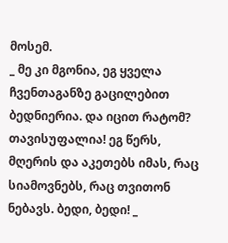მოსემ.
_ მე კი მგონია, ეგ ყველა ჩვენთაგანზე გაცილებით ბედნიერია. და იცით რატომ? თავისუფალია! ეგ წერს, მღერის და აკეთებს იმას, რაც სიამოვნებს, რაც თვითონ ნებავს. ბედი, ბედი! _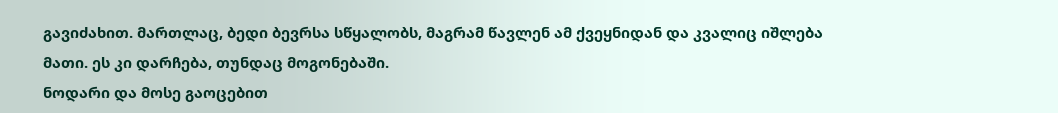გავიძახით. მართლაც, ბედი ბევრსა სწყალობს, მაგრამ წავლენ ამ ქვეყნიდან და კვალიც იშლება მათი. ეს კი დარჩება, თუნდაც მოგონებაში.
ნოდარი და მოსე გაოცებით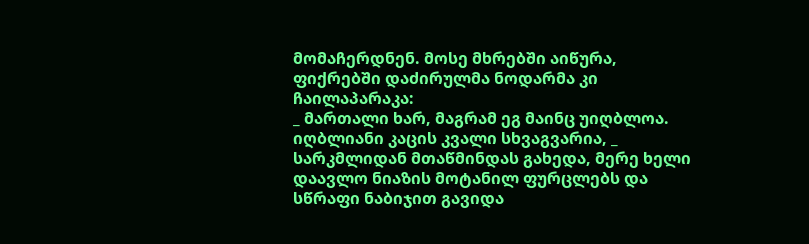მომაჩერდნენ. მოსე მხრებში აიწურა, ფიქრებში დაძირულმა ნოდარმა კი ჩაილაპარაკა:
_ მართალი ხარ, მაგრამ ეგ მაინც უიღბლოა. იღბლიანი კაცის კვალი სხვაგვარია, _ სარკმლიდან მთაწმინდას გახედა, მერე ხელი დაავლო ნიაზის მოტანილ ფურცლებს და სწრაფი ნაბიჯით გავიდა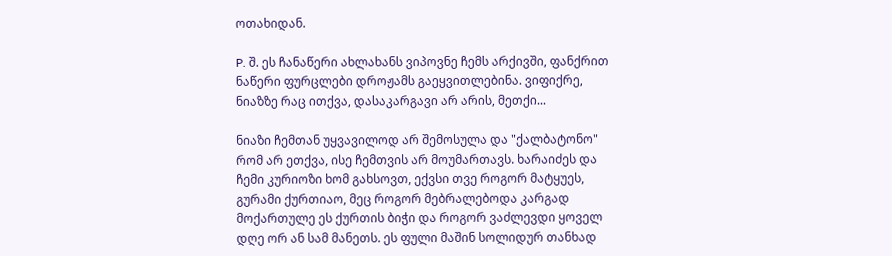ოთახიდან.

P. შ. ეს ჩანაწერი ახლახანს ვიპოვნე ჩემს არქივში, ფანქრით ნაწერი ფურცლები დროჟამს გაეყვითლებინა. ვიფიქრე, ნიაზზე რაც ითქვა, დასაკარგავი არ არის, მეთქი...

ნიაზი ჩემთან უყვავილოდ არ შემოსულა და "ქალბატონო" რომ არ ეთქვა, ისე ჩემთვის არ მოუმართავს. ხარაიძეს და ჩემი კურიოზი ხომ გახსოვთ, ექვსი თვე როგორ მატყუეს, გურამი ქურთიაო, მეც როგორ მებრალებოდა კარგად მოქართულე ეს ქურთის ბიჭი და როგორ ვაძლევდი ყოველ დღე ორ ან სამ მანეთს. ეს ფული მაშინ სოლიდურ თანხად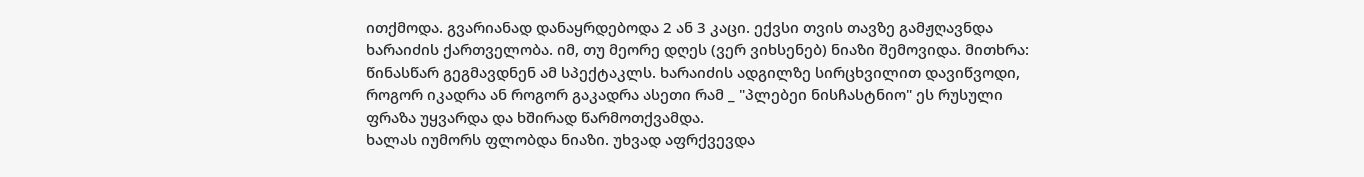ითქმოდა. გვარიანად დანაყრდებოდა 2 ან 3 კაცი. ექვსი თვის თავზე გამჟღავნდა ხარაიძის ქართველობა. იმ, თუ მეორე დღეს (ვერ ვიხსენებ) ნიაზი შემოვიდა. მითხრა: წინასწარ გეგმავდნენ ამ სპექტაკლს. ხარაიძის ადგილზე სირცხვილით დავიწვოდი, როგორ იკადრა ან როგორ გაკადრა ასეთი რამ _ "პლებეი ნისჩასტნიო" ეს რუსული ფრაზა უყვარდა და ხშირად წარმოთქვამდა.
ხალას იუმორს ფლობდა ნიაზი. უხვად აფრქვევდა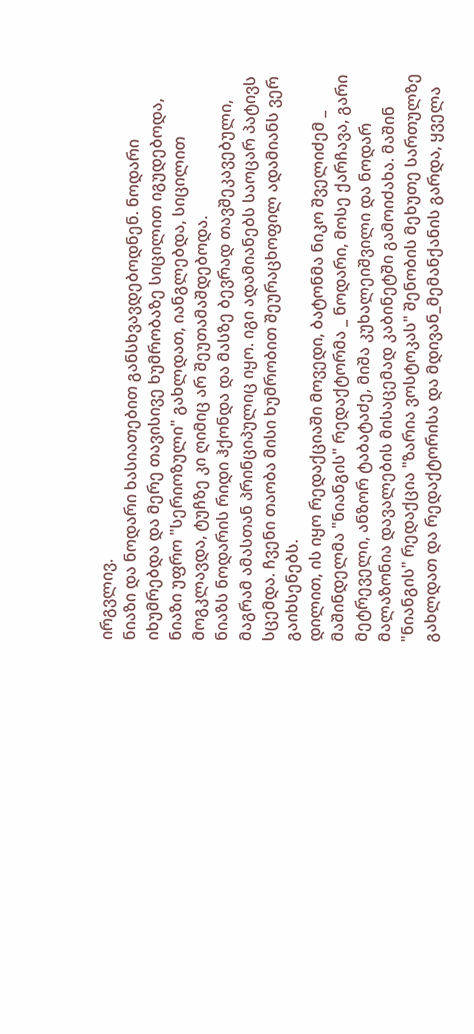ირგვლივ.
ნიაზი და ნოდარი ხასიათებით განსხვავდებოდნენ. ნოდარი იხუმრებდა და მერე თავისივე ხუმრობაზე სიცილით იგუდებოდა, ნიაზი უფრო "სერიოზული" გახლდათ, იანგლებდა, სიცილით მოგკლავდა, ტუჩზე კი ღიმიც არ შეუთამაშდებოდა.
ნიაზს ნოდარის რიდი ჰქონდა და მასზე ბევრად თავშეკავებული, მაგრამ ამასთან პრინციპულიც იყო. იგი ადამიანებს საოცარ პატივს სცემდა. ჩვენი თაობა მისი ხუმრობით შეურაცხოფილ ადამიანს ვერ გაიხსენებს.
დილით, ის იყო რედაქციაში მოვედი, ბატონმა ნიკო შველიძემ _ მაშინდელმა "ნიანგის" რედაქტორმა _ ნოდარი, მოსე ქარჩავა, გარი მეტრეველი, ანზორ ტაბატაძე, მიშა კუხალეიშვილი და ნოდარ მალაზონია დავალების მისაცემად კაბინეტში გამოიძახა. მაშინ "ნიანგის" რედაქცია "ზარია ვოსტოკას" შენობის მეხუთე სართულზე გახლდათ და რედაქტორისა და მდივან_მემანქანის გარდა, ყველა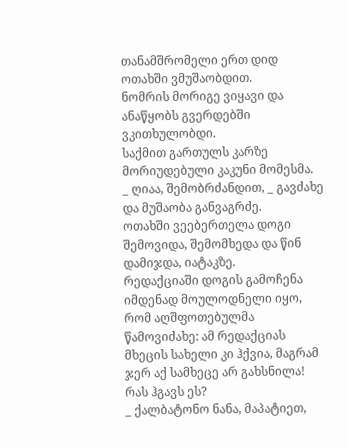თანამშრომელი ერთ დიდ ოთახში ვმუშაობდით.
ნომრის მორიგე ვიყავი და ანაწყობს გვერდებში ვკითხულობდი.
საქმით გართულს კარზე მორიუდებული კაკუნი მომესმა.
_ ღიაა, შემობრძანდით, _ გავძახე და მუშაობა განვაგრძე.
ოთახში ვეებერთელა დოგი შემოვიდა, შემომხედა და წინ დამიჯდა, იატაკზე.
რედაქციაში დოგის გამოჩენა იმდენად მოულოდნელი იყო, რომ აღშფოთებულმა წამოვიძახე: ამ რედაქციას მხეცის სახელი კი ჰქვია, მაგრამ ჯერ აქ სამხეცე არ გახსნილა! რას ჰგავს ეს?
_ ქალბატონო ნანა, მაპატიეთ,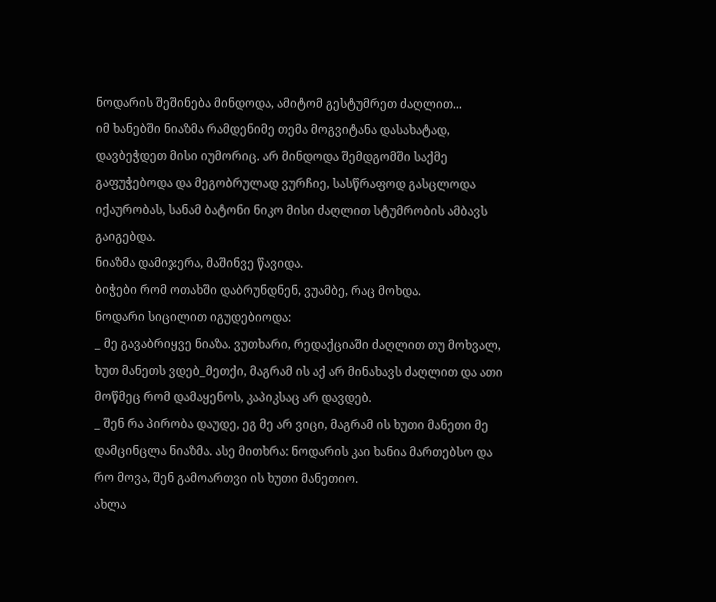ნოდარის შეშინება მინდოდა, ამიტომ გესტუმრეთ ძაღლით...
იმ ხანებში ნიაზმა რამდენიმე თემა მოგვიტანა დასახატად, დავბეჭდეთ მისი იუმორიც. არ მინდოდა შემდგომში საქმე გაფუჭებოდა და მეგობრულად ვურჩიე, სასწრაფოდ გასცლოდა იქაურობას, სანამ ბატონი ნიკო მისი ძაღლით სტუმრობის ამბავს გაიგებდა.
ნიაზმა დამიჯერა, მაშინვე წავიდა.
ბიჭები რომ ოთახში დაბრუნდნენ, ვუამბე, რაც მოხდა.
ნოდარი სიცილით იგუდებიოდა:
_ მე გავაბრიყვე ნიაზა. ვუთხარი, რედაქციაში ძაღლით თუ მოხვალ, ხუთ მანეთს ვდებ_მეთქი, მაგრამ ის აქ არ მინახავს ძაღლით და ათი მოწმეც რომ დამაყენოს, კაპიკსაც არ დავდებ.
_ შენ რა პირობა დაუდე, ეგ მე არ ვიცი, მაგრამ ის ხუთი მანეთი მე დამცინცლა ნიაზმა. ასე მითხრა: ნოდარის კაი ხანია მართებსო და რო მოვა, შენ გამოართვი ის ხუთი მანეთიო.
ახლა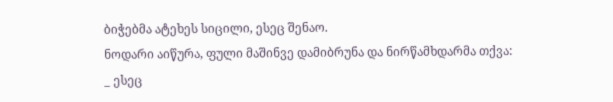ბიჭებმა ატეხეს სიცილი, ესეც შენაო.
ნოდარი აიწურა, ფული მაშინვე დამიბრუნა და ნირწამხდარმა თქვა:
_ ესეც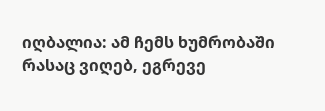იღბალია: ამ ჩემს ხუმრობაში რასაც ვიღებ, ეგრევე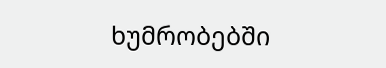ხუმრობებში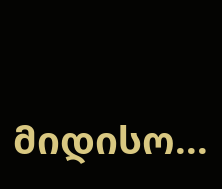მიდისო...